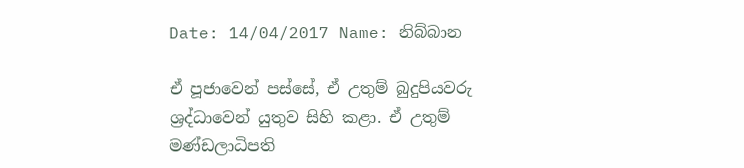Date: 14/04/2017 Name: නිබ්බාන

ඒ පූජාවෙන් පස්සේ, ඒ උතුම් බුදුපියවරු ශ්‍රද්ධාවෙන් යුතුව සිහි කළා. ඒ උතුම් මණ්ඩලාධිපති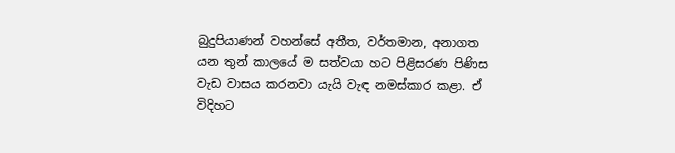බුදුපියාණන් වහන්සේ අතීත, වර්තමාන, අනාගත යන තුන් කාලයේ ම සත්වයා හට පිළිසරණ පිණිස වැඩ වාසය කරනවා යැයි වැඳ නමස්කාර කළා. ඒ විදිහට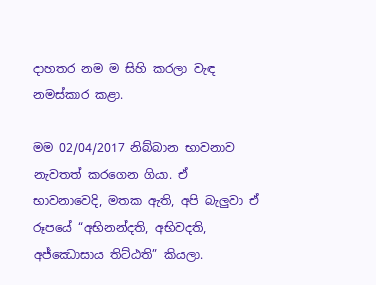දාහතර නම ම සිහි කරලා වැඳ නමස්කාර කළා.

මම 02/04/2017 නිබ්බාන භාවනාව නැවතත් කරගෙන ගියා. ඒ භාවනාවෙදි, මතක ඇති, අපි බැලුවා ඒ රූපයේ “අභිනන්දති, අභිවදති, අජ්ඣොසාය තිට්ඨති” කියලා.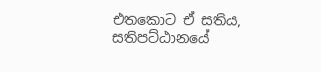එතකොට ඒ සතිය, සතිපට්ඨානයේ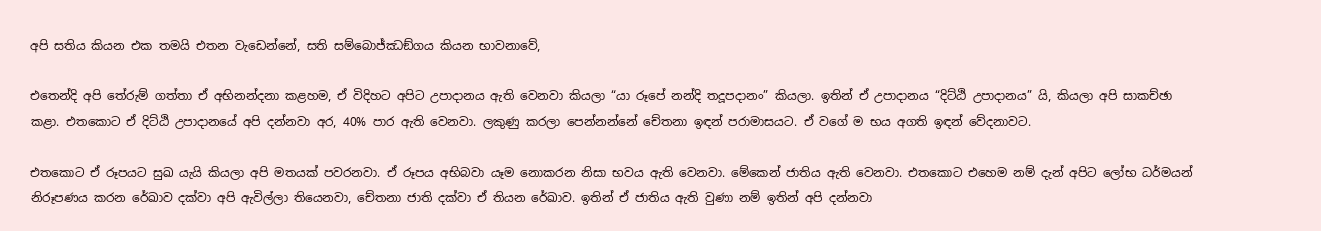අපි සතිය කියන එක තමයි එතන වැඩෙන්නේ, සති සම්බොජ්ඣඞ්ගය කියන භාවනාවේ,

එතෙන්දි අපි තේරුම් ගත්තා ඒ අභිනන්දනා කළහම, ඒ විදිහට අපිට උපාදානය ඇති වෙනවා කියලා “යා රූපේ නන්දි තදූපදානං” කියලා. ඉතින් ඒ උපාදානය “දිට්ඨි උපාදානය” යි, කියලා අපි සාකච්ඡා කළා. එතකොට ඒ දිට්ඨි උපාදානයේ අපි දන්නවා අර, 40% පාර ඇති වෙනවා. ලකුණු කරලා පෙන්නන්නේ චේතනා ඉඳන් පරාමාසයට. ඒ වගේ ම භය අගති ඉඳන් වේදනාවට.

එතකොට ඒ රූපයට සුඛ යැයි කියලා අපි මතයක් පවරනවා. ඒ රූපය අභිබවා යෑම නොකරන නිසා භවය ඇති වෙනවා. මේකෙන් ජාතිය ඇති වෙනවා. එතකොට එහෙම නම් දැන් අපිට ලෝභ ධර්මයන් නිරූපණය කරන රේඛාව දක්වා අපි ඇවිල්ලා තියෙනවා, චේතනා ජාති දක්වා ඒ තියන රේඛාව. ඉතින් ඒ ජාතිය ඇති වුණා නම් ඉතින් අපි දන්නවා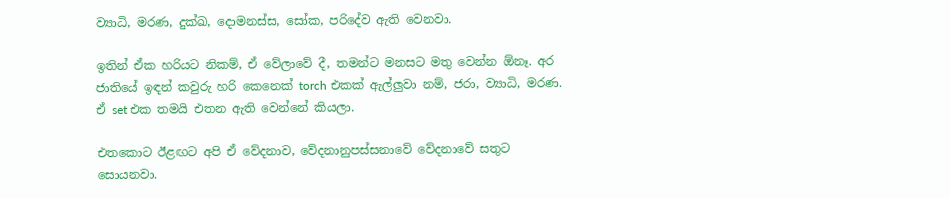ව්‍යාධි, මරණ, දුක්ඛ, දොමනස්ස, සෝක, පරිදේව ඇති වෙනවා.

ඉතින් ඒක හරියට නිකම්, ඒ වේලාවේ දී, තමන්ට මනසට මතු වෙන්න ඕනෑ. අර ජාතියේ ඉඳන් කවුරු හරි කෙනෙක් torch එකක් ඇල්ලුවා නම්, ජරා, ව්‍යාධි, මරණ. ඒ set එක තමයි එතන ඇති වෙන්නේ කියලා.

එතකොට ඊළඟට අපි ඒ වේදනාව, වේදනානුපස්සනාවේ වේදනාවේ සතුට සොයනවා.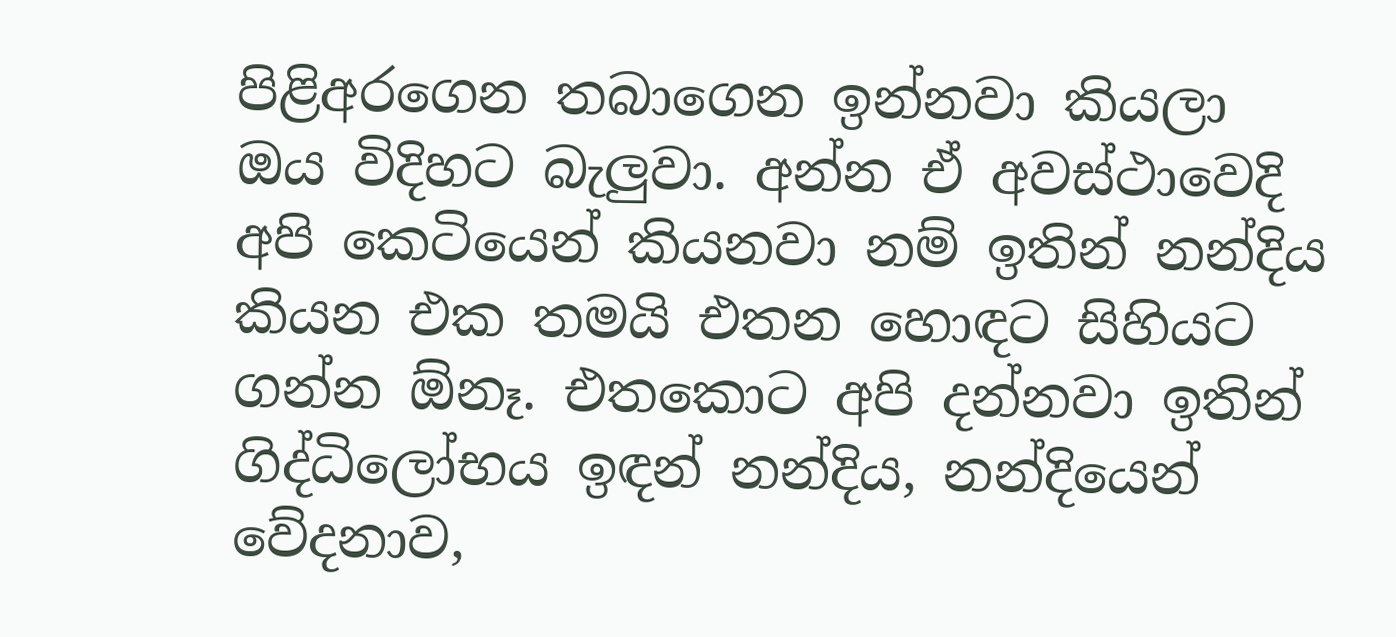පිළිඅරගෙන තබාගෙන ඉන්නවා කියලා ඔය විදිහට බැලුවා. අන්න ඒ අවස්ථාවෙදි අපි කෙටියෙන් කියනවා නම් ඉතින් නන්දිය කියන එක තමයි එතන හොඳට සිහියට ගන්න ඕනෑ. එතකොට අපි දන්නවා ඉතින් ගිද්ධිලෝභය ඉඳන් නන්දිය, නන්දියෙන් වේදනාව,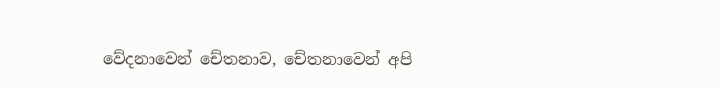වේදනාවෙන් චේතනාව, චේතනාවෙන් අපි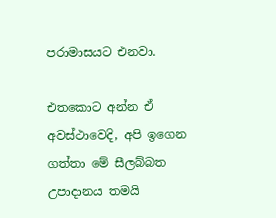පරාමාසයට එනවා.

එතකොට අන්න ඒ අවස්ථාවෙදි, අපි ඉගෙන ගත්තා මේ සීලබ්බත උපාදානය තමයි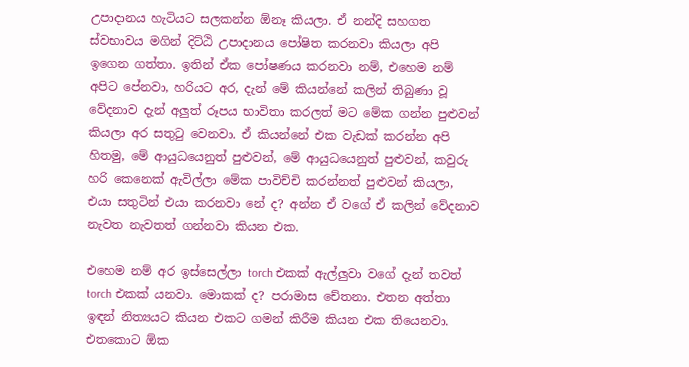උපාදානය හැටියට සලකන්න ඕනෑ කියලා. ඒ නන්දි සහගත ස්වභාවය මගින් දිට්ඨි උපාදානය පෝෂිත කරනවා කියලා අපි ඉගෙන ගත්තා. ඉතින් ඒක පෝෂණය කරනවා නම්, එහෙම නම් අපිට පේනවා, හරියට අර, දැන් මේ කියන්නේ කලින් තිබුණා වූ වේදනාව දැන් අලුත් රූපය භාවිතා කරලත් මට මේක ගන්න පුළුවන් කියලා අර සතුටු වෙනවා. ඒ කියන්නේ එක වැඩක් කරන්න අපි හිතමු, මේ ආයුධයෙනුත් පුළුවන්, මේ ආයුධයෙනුත් පුළුවන්, කවුරු හරි කෙනෙක් ඇවිල්ලා මේක පාවිච්චි කරන්නත් පුළුවන් කියලා, එයා සතුටින් එයා කරනවා නේ ද? අන්න ඒ වගේ ඒ කලින් වේදනාව නැවත නැවතත් ගන්නවා කියන එක.

එහෙම නම් අර ඉස්සෙල්ලා torch එකක් ඇල්ලුවා වගේ දැන් තවත් torch එකක් යනවා. මොකක් ද? පරාමාස චේතනා. එතන අත්තා ඉඳන් නිත්‍යයට කියන එකට ගමන් කිරීම කියන එක තියෙනවා. එතකොට ඕක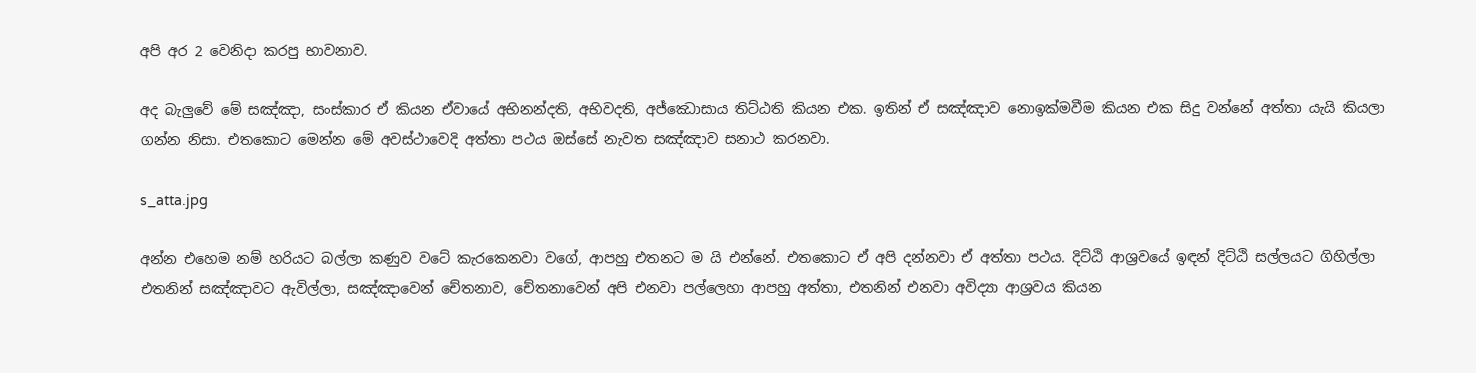අපි අර 2 වෙනිදා කරපු භාවනාව.

අද බැලුවේ මේ සඤ්ඤා, සංස්කාර ඒ කියන ඒවායේ අභිනන්දති, අභිවදති, අජ්ඣොසාය තිට්ඨති කියන එක. ඉතින් ඒ සඤ්ඤාව නොඉක්මවීම කියන එක සිදු වන්නේ අත්තා යැයි කියලා ගන්න නිසා. එතකොට මෙන්න මේ අවස්ථාවෙදි අත්තා පථය ඔස්සේ නැවත සඤ්ඤාව සනාථ කරනවා.

s_atta.jpg

අන්න එහෙම නම් හරියට බල්ලා කණුව වටේ කැරකෙනවා වගේ, ආපහු එතනට ම යි එන්නේ. එතකොට ඒ අපි දන්නවා ඒ අත්තා පථය. දිට්ඨි ආශ්‍රවයේ ඉඳන් දිට්ඨි සල්ලයට ගිහිල්ලා එතනින් සඤ්ඤාවට ඇවිල්ලා, සඤ්ඤාවෙන් චේතනාව, චේතනාවෙන් අපි එනවා පල්ලෙහා ආපහු අත්තා, එතනින් එනවා අවිද්‍යා ආශ්‍රවය කියන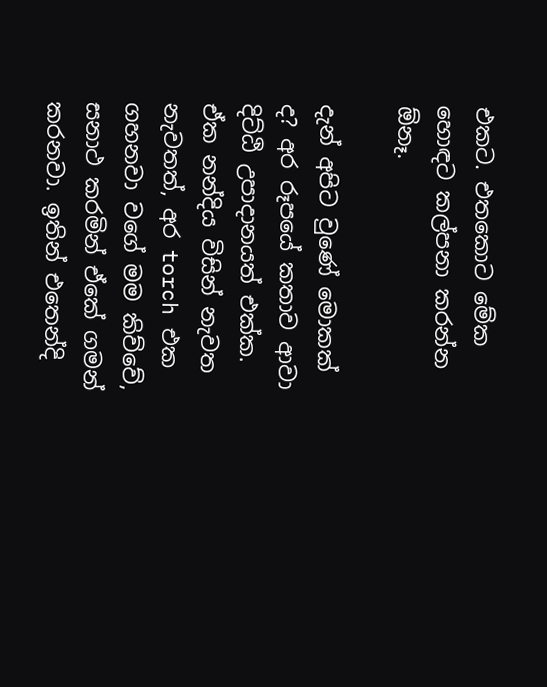එකට. එතකොට මේක හොඳට කල්පනා කරන්න ඕනෑ.

දැන් අපිට වුණේ මොකක් ද? අර රූපයේ කතාව ආවා දිට්ඨි උපාදානයත් එක්ක. ඒක නන්දිය විසින් නැවත නැවතත්, අර torch එක ගහනවා වගේ මම කිව්වේ, සනාථ කරමින් ඒකේ ගමන් කරනවා. ඉතින් එතෙන්දි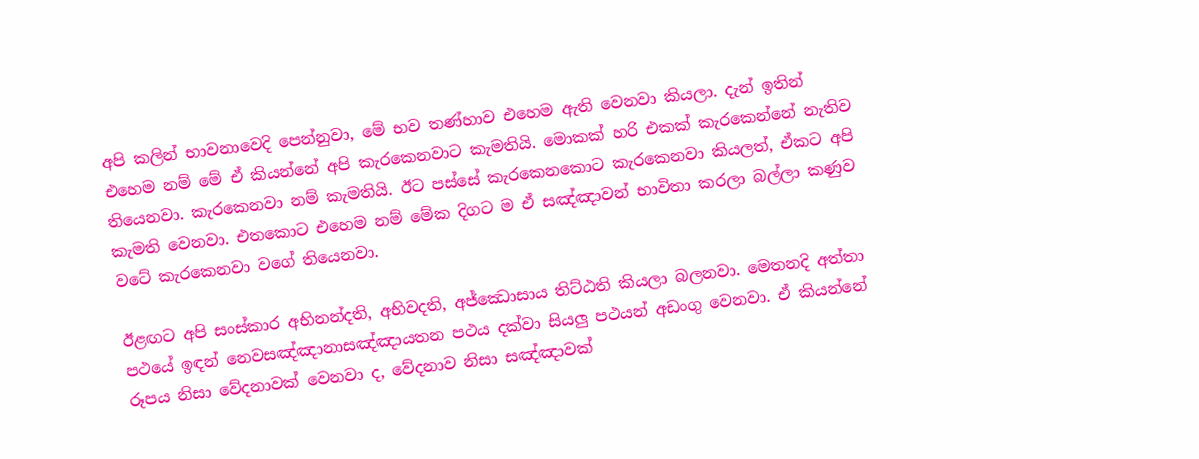අපි කලින් භාවනාවෙදි පෙන්නුවා, මේ භව තණ්හාව එහෙම ඇති වෙනවා කියලා. දැන් ඉතින් එහෙම නම් මේ ඒ කියන්නේ අපි කැරකෙනවාට කැමතියි. මොකක් හරි එකක් කැරකෙන්නේ නැතිව තියෙනවා. කැරකෙනවා නම් කැමතියි. ඊට පස්සේ කැරකෙනකොට කැරකෙනවා කියලත්, ඒකට අපි කැමති වෙනවා. එතකොට එහෙම නම් මේක දිගට ම ඒ සඤ්ඤාවන් භාවිතා කරලා බල්ලා කණුව වටේ කැරකෙනවා වගේ තියෙනවා.

ඊළඟට අපි සංස්කාර අභිනන්දති, අභිවදති, අජ්ඣොසාය තිට්ඨති කියලා බලනවා. මෙතනදි අත්තා පථයේ ඉඳන් නෙවසඤ්ඤානාසඤ්ඤායතන පථය දක්වා සියලු පථයන් අඩංගු වෙනවා. ඒ කියන්නේ රූපය නිසා වේදනාවක් වෙනවා ද, වේදනාව නිසා සඤ්ඤාවක්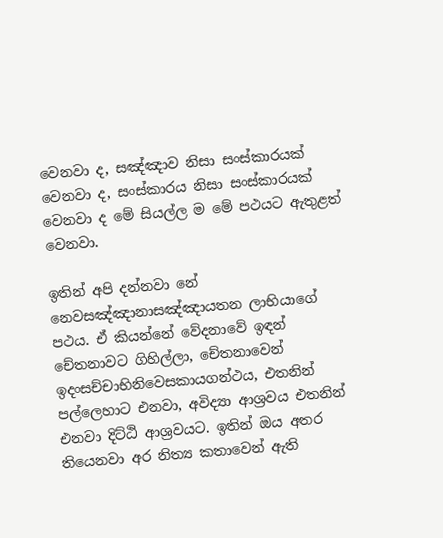වෙනවා ද, සඤ්ඤාව නිසා සංස්කාරයක් වෙනවා ද, සංස්කාරය නිසා සංස්කාරයක් වෙනවා ද මේ සියල්ල ම මේ පථයට ඇතුළත් වෙනවා.

ඉතින් අපි දන්නවා නේ නෙවසඤ්ඤානාසඤ්ඤායතන ලාභියාගේ පථය. ඒ කියන්නේ වේදනාවේ ඉඳන් චේතනාවට ගිහිල්ලා, චේතනාවෙන් ඉදංසච්චාභිනිවෙසකායගන්ථය, එතනින් පල්ලෙහාට එනවා, අවිද්‍යා ආශ්‍රවය එතනින් එනවා දිට්ඨි ආශ්‍රවයට. ඉතින් ඔය අතර තියෙනවා අර නිත්‍ය කතාවෙන් ඇති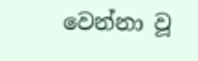වෙන්නා වූ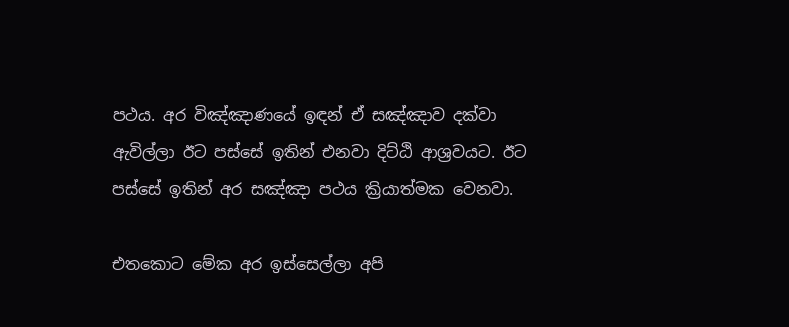පථය. අර විඤ්ඤාණයේ ඉඳන් ඒ සඤ්ඤාව දක්වා ඇවිල්ලා ඊට පස්සේ ඉතින් එනවා දිට්ඨි ආශ්‍රවයට. ඊට පස්සේ ඉතින් අර සඤ්ඤා පථය ක්‍රියාත්මක වෙනවා.

එතකොට මේක අර ඉස්සෙල්ලා අපි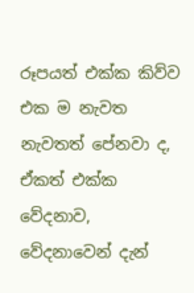රූපයත් එක්ක කිව්ව එක ම නැවත නැවතත් පේනවා ද, ඒකත් එක්ක වේදනාව, වේදනාවෙන් දැන්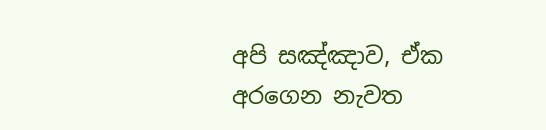අපි සඤ්ඤාව, ඒක අරගෙන නැවත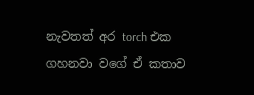නැවතත් අර torch එක ගහනවා වගේ ඒ කතාව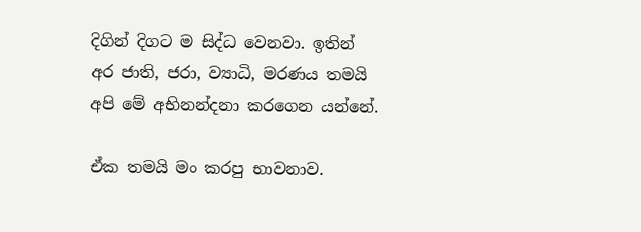දිගින් දිගට ම සිද්ධ වෙනවා. ඉතින් අර ජාති, ජරා, ව්‍යාධි, මරණය තමයි අපි මේ අභිනන්දනා කරගෙන යන්නේ.

ඒක තමයි මං කරපු භාවනාව.